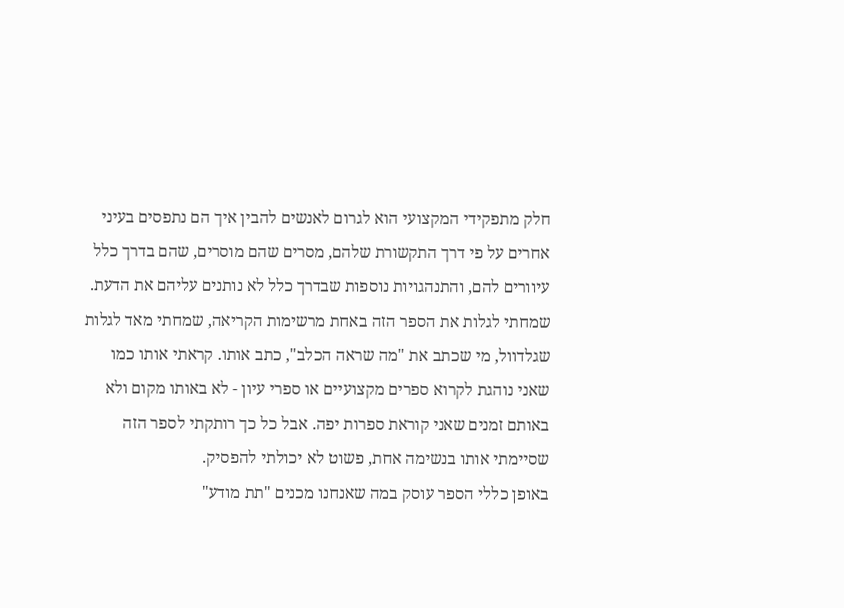חלק מתפקידי המקצועי הוא לגרום לאנשים להבין איך הם נתפסים בעיני אחרים על פי דרך התקשורת שלהם, מסרים שהם מוסרים, שהם בדרך כלל עיוורים להם, והתנהגויות נוספות שבדרך כלל לא נותנים עליהם את הדעת. שמחתי לגלות את הספר הזה באחת מרשימות הקריאה, שמחתי מאד לגלות שגלדוול, מי שכתב את "מה שראה הכלב", כתב אותו. קראתי אותו כמו שאני נוהגת לקרוא ספרים מקצועיים או ספרי עיון - לא באותו מקום ולא באותם זמנים שאני קוראת ספרות יפה. אבל כל כך רותקתי לספר הזה שסיימתי אותו בנשימה אחת, פשוט לא יכולתי להפסיק.
באופן כללי הספר עוסק במה שאנחנו מכנים "תת מודע"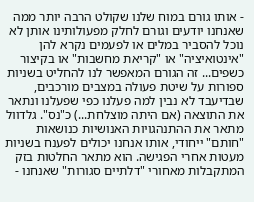- אותו גורם במוח שלנו שקולט הרבה יותר ממה שאנחנו יודעים וגורם לחלק מפעולותינו אותן לא נוכל להסביר במלים או לפעמים נקרא להן "אינטואיציה" או "קריאת מחשבות" או בקיצור כשפים... זה הגורם המאפשר לנו להחליט בשניות ספורות על שיטת פעולה במצבים מורכבים, שבדיעבד לא נבין למה פעלנו כפי שפעלנו ונתאר את התוצאה (אם היתה מוצלחת...) כ"נס". גלדוול מתאר את ההתנהגויות האנושיות כנושאות "חותם" ייחודי, אותו אנחנו יכולים לפענח בשניות מעטות אחרי הפגישה. הוא מתאר החלטות בזק המתקבלות מאחורי "דלתיים סגורות" שאנחנו -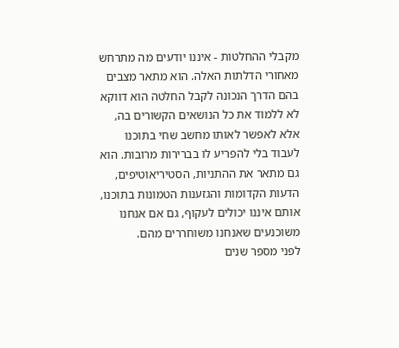מקבלי ההחלטות - איננו יודעים מה מתרחש מאחורי הדלתות האלה. הוא מתאר מצבים בהם הדרך הנכונה לקבל החלטה הוא דווקא לא ללמוד את כל הנושאים הקשורים בה, אלא לאפשר לאותו מחשב שחי בתוכנו לעבוד בלי להפריע לו בברירות מרובות. הוא גם מתאר את ההתניות, הסטיריאוטיפים, הדעות הקדומות והגזענות הטמונות בתוכנו, אותם איננו יכולים לעקוף, גם אם אנחנו משוכנעים שאנחנו משוחררים מהם.
לפני מספר שנים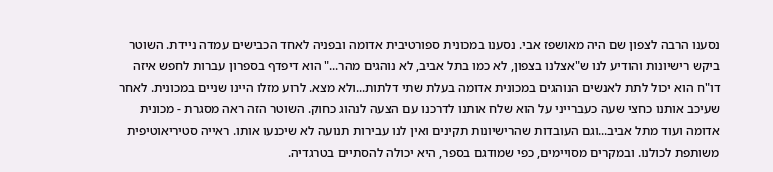נסענו הרבה לצפון שם היה מאושפז אבי. נסענו במכונית ספורטיבית אדומה ובפניה לאחד הכבישים עמדה ניידת. השוטר ביקש רישיונות והודיע לנו ש"אצלנו בצפון, לא כמו בתל אביב, לא נוהגים מהר..." הוא דיפדף בספרון עברות לחפש איזה דו"ח הוא יכול לתת לאנשים הנוהגים במכונית אדומה בעלת שתי דלתות...ולא מצא. לרוע מזלו היינו שניים במכונית. לאחר שעיכב אותנו כחצי שעה כעברייני על הוא שלח אותנו לדרכנו עם הצעה לנהוג כחוק. השוטר הזה ראה מסגרת - מכונית אדומה ועוד מתל אביב...וגם העובדות שהרישיונות תקינים ואין לנו עבירות תנועה לא שיכנעו אותו. ראייה סטיריאוטיפית משותפת לכולנו. ובמקרים מסויימים, כפי שמודגם בספר, היא יכולה להסתיים בטרגדיה.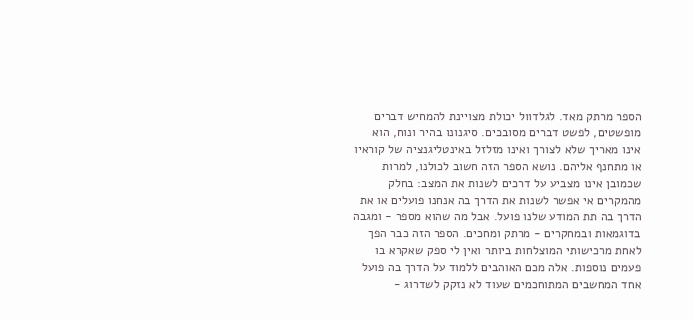הספר מרתק מאד. לגלדוול יכולת מצויינת להמחיש דברים מופשטים, לפשט דברים מסובכים. סיגנונו בהיר ונוח, הוא אינו מאריך שלא לצורך ואינו מזלזל באינטליגנציה של קוראיו או מתחנף אליהם. נושא הספר הזה חשוב לכולנו, למרות שכמובן אינו מצביע על דרכים לשנות את המצב: בחלק מהמקרים אי אפשר לשנות את הדרך בה אנחנו פועלים או את הדרך בה תת המודע שלנו פועל. אבל מה שהוא מספר - ומגבה בדוגמאות ובמחקרים - מרתק ומחכים. הספר הזה כבר הפך לאחת מרכישותי המוצלחות ביותר ואין לי ספק שאקרא בו פעמים נוספות. אלה מכם האוהבים ללמוד על הדרך בה פועל אחד המחשבים המתוחכמים שעוד לא נזקק לשדרוג -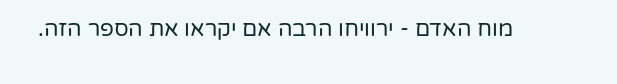מוח האדם - ירוויחו הרבה אם יקראו את הספר הזה.